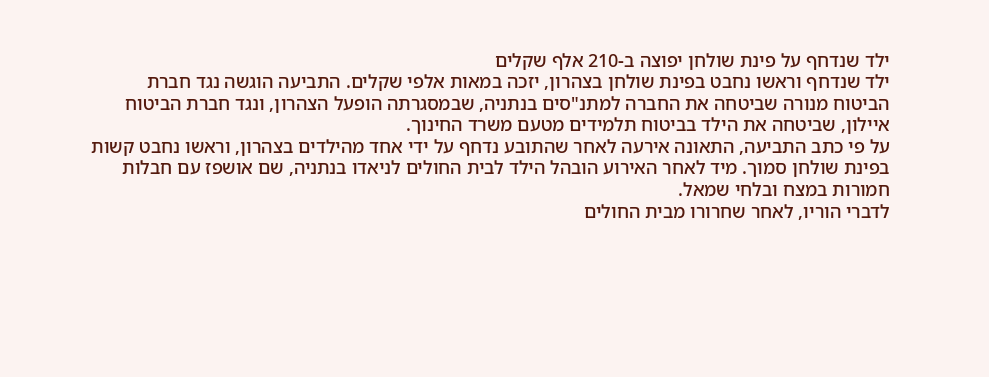ילד שנדחף על פינת שולחן יפוצה ב-210 אלף שקלים
ילד שנדחף וראשו נחבט בפינת שולחן בצהרון, יזכה במאות אלפי שקלים. התביעה הוגשה נגד חברת הביטוח מנורה שביטחה את החברה למתנ"סים בנתניה, שבמסגרתה הופעל הצהרון, ונגד חברת הביטוח איילון, שביטחה את הילד בביטוח תלמידים מטעם משרד החינוך.
על פי כתב התביעה, התאונה אירעה לאחר שהתובע נדחף על ידי אחד מהילדים בצהרון, וראשו נחבט קשות בפינת שולחן סמוך. מיד לאחר האירוע הובהל הילד לבית החולים לניאדו בנתניה, שם אושפז עם חבלות חמורות במצח ובלחי שמאל.
לדברי הוריו, לאחר שחרורו מבית החולים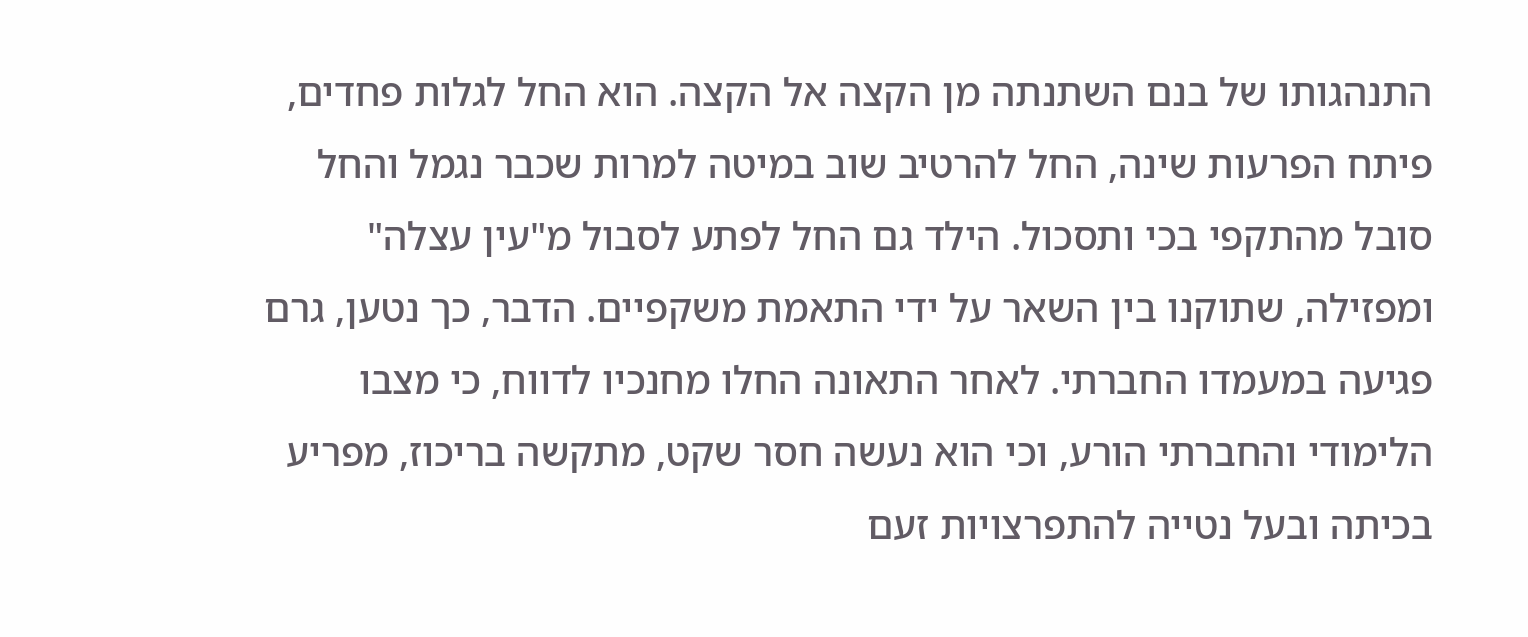התנהגותו של בנם השתנתה מן הקצה אל הקצה. הוא החל לגלות פחדים, פיתח הפרעות שינה, החל להרטיב שוב במיטה למרות שכבר נגמל והחל סובל מהתקפי בכי ותסכול. הילד גם החל לפתע לסבול מ"עין עצלה" ומפזילה, שתוקנו בין השאר על ידי התאמת משקפיים. הדבר, כך נטען, גרם פגיעה במעמדו החברתי. לאחר התאונה החלו מחנכיו לדווח, כי מצבו הלימודי והחברתי הורע, וכי הוא נעשה חסר שקט, מתקשה בריכוז, מפריע בכיתה ובעל נטייה להתפרצויות זעם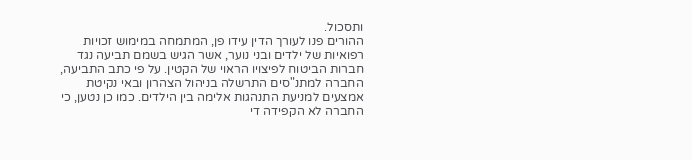ותסכול.
ההורים פנו לעורך הדין עידו פן, המתמחה במימוש זכויות רפואיות של ילדים ובני נוער, אשר הגיש בשמם תביעה נגד חברות הביטוח לפיצויו הראוי של הקטין. על פי כתב התביעה, החברה למתנ"סים התרשלה בניהול הצהרון ובאי נקיטת אמצעים למניעת התנהגות אלימה בין הילדים. כמו כן נטען, כי החברה לא הקפידה די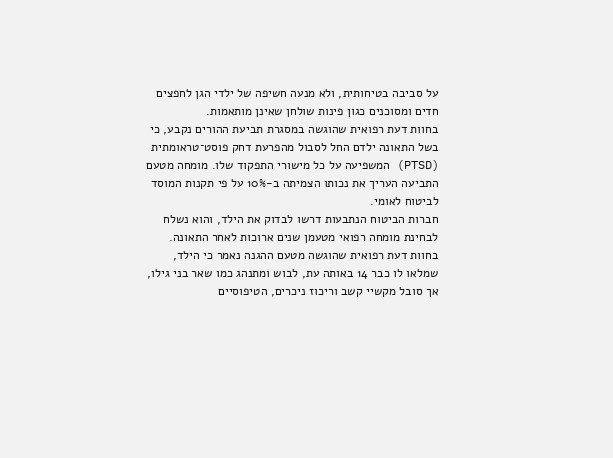על סביבה בטיחותית, ולא מנעה חשיפה של ילדי הגן לחפצים חדים ומסוכנים כגון פינות שולחן שאינן מותאמות.
בחוות דעת רפואית שהוגשה במסגרת תביעת ההורים נקבע, כי בשל התאונה ילדם החל לסבול מהפרעת דחק פוסט־טראומתית (PTSD) המשפיעה על כל מישורי התפקוד שלו. מומחה מטעם התביעה העריך את נכותו הצמיתה ב-10% על פי תקנות המוסד לביטוח לאומי.
חברות הביטוח הנתבעות דרשו לבדוק את הילד, והוא נשלח לבחינת מומחה רפואי מטעמן שנים ארוכות לאחר התאונה.
בחוות דעת רפואית שהוגשה מטעם ההגנה נאמר כי הילד, שמלאו לו כבר 14 באותה עת, לבוש ומתנהג כמו שאר בני גילו, אך סובל מקשיי קשב וריכוז ניכרים, הטיפוסיים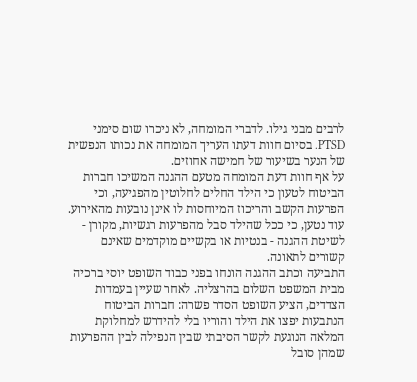לרבים מבני גילו. לדברי המומחה, לא ניכרו שום סימני PTSD. בסיום חוות דעתו העריך המומחה את נכותו הנפשית של הנער בשיעור של חמישה אחוזים.
על אף חוות דעת המומחה מטעם ההגנה המשיכו חברות הביטוח לטעון כי הילד החלים לחלוטין מהפגיעה, וכי הפרעות הקשב והריכוז המיוחסות לו אינן נובעות מהאירוע. עוד נטען, כי ככל שהילד סבל מהפרעות רגשיות, מקורן - לשיטת ההגנה - בנטיות או בקשיים מוקדמים שאינם קשורים לתאונה.
התביעה וכתב ההגנה הונחו בפני כבוד השופט יוסי ברכיה מבית המשפט השלום בהרצליה. לאחר שעיין בעמדות הצדדים, הציע השופט הסדר פשרה: חברות הביטוח הנתבעות יפצו את הילד והוריו בלי להידרש למחלוקת המלאה הנוגעת לקשר הסיבתי שבין הנפילה לבין ההפרעות שמהן סובל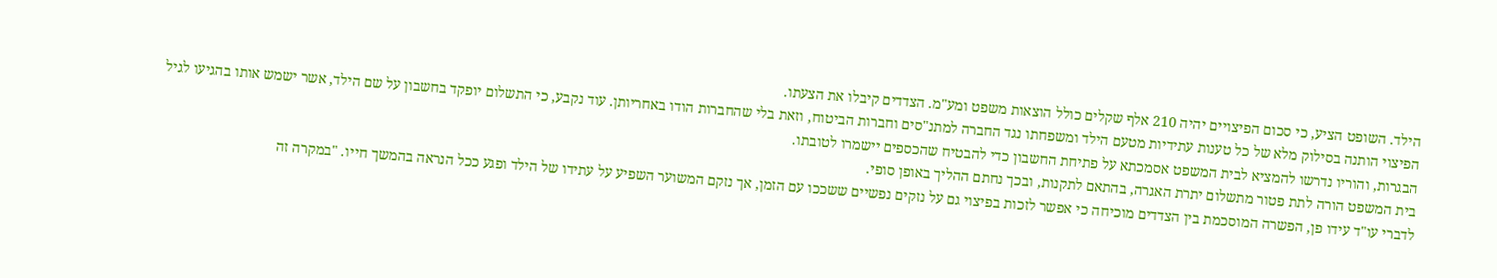הילד. השופט הציע, כי סכום הפיצויים יהיה 210 אלף שקלים כולל הוצאות משפט ומע"מ. הצדדים קיבלו את הצעתו.
הפיצוי הותנה בסילוק מלא של כל טענות עתידיות מטעם הילד ומשפחתו נגד החברה למתנ"סים וחברות הביטוח, וזאת בלי שהחברות הודו באחריותן. עוד נקבע, כי התשלום יופקד בחשבון על שם הילד, אשר ישמש אותו בהגיעו לגיל הבגרות, והוריו נדרשו להמציא לבית המשפט אסמכתא על פתיחת החשבון כדי להבטיח שהכספים יישמרו לטובתו.
בית המשפט הורה לתת פטור מתשלום יתרת האגרה, בהתאם לתקנות, ובכך נחתם ההליך באופן סופי.
לדברי עו"ד עידו פן, הפשרה המוסכמת בין הצדדים מוכיחה כי אפשר לזכות בפיצוי גם על נזקים נפשיים ששככו עם הזמן, אך נזקם המשוער השפיע על עתידו של הילד ופגע ככל הנראה בהמשך חייו. "במקרה זה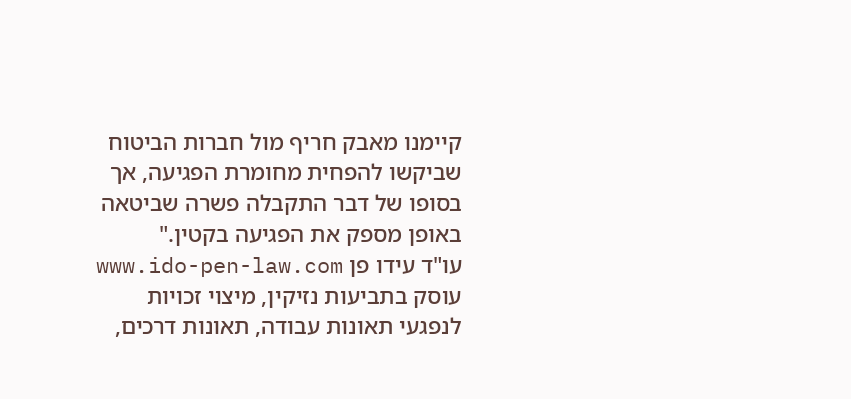קיימנו מאבק חריף מול חברות הביטוח שביקשו להפחית מחומרת הפגיעה, אך בסופו של דבר התקבלה פשרה שביטאה באופן מספק את הפגיעה בקטין."
עו"ד עידו פן www.ido-pen-law.com עוסק בתביעות נזיקין, מיצוי זכויות לנפגעי תאונות עבודה, תאונות דרכים,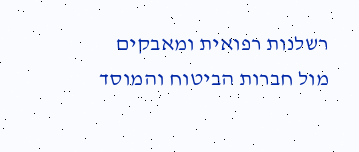רשלנות רפואית ומאבקים מול חברות הביטוח והמוסד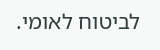לביטוח לאומי.